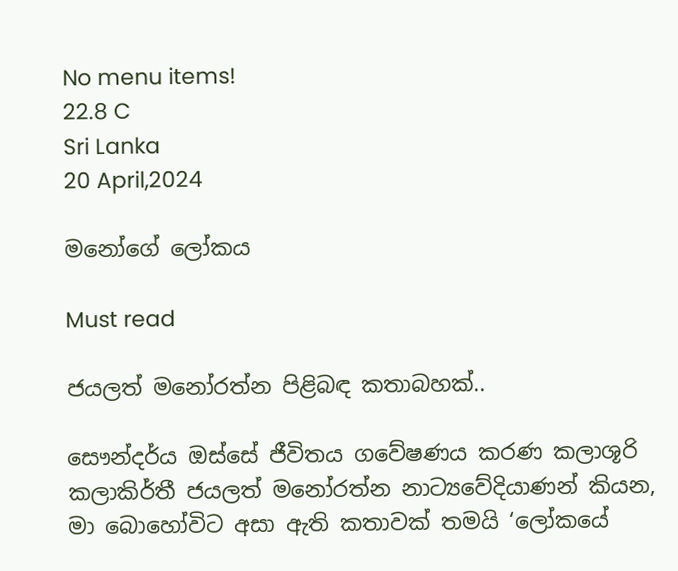No menu items!
22.8 C
Sri Lanka
20 April,2024

මනෝගේ ලෝකය

Must read

ජයලත් මනෝරත්න පිළිබඳ කතාබහක්..

සෞන්දර්ය ඔස්සේ ජීවිතය ගවේෂණය කරණ කලාශූරි කලාකිර්තී ජයලත් මනෝරත්න නාට්‍යවේදියාණන් කියන, මා බොහෝවිට අසා ඇති කතාවක් තමයි ‘ලෝකයේ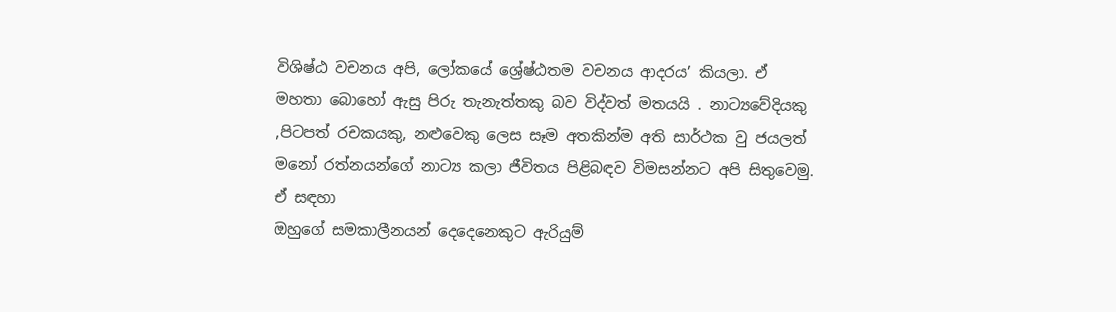විශිෂ්ඨ වචනය අපි, ලෝකයේ ශ්‍රේෂ්ඨතම වචනය ආදරය’ කියලා. ඒ මහතා බොහෝ ඇසු පිරු තැනැත්තකු බව විද්වත් මතයයි . නාට්‍යවේදියකු ,පිටපත් රචකයකු, නළුවෙකු ලෙස සෑම අතකින්ම අති සාර්ථක වු ජයලත් මනෝ රත්නයන්ගේ නාට්‍ය කලා ජීවිතය පිළිබඳව විමසන්නට අපි සිතුවෙමු. ඒ සඳහා
ඔහුගේ සමකාලීනයන් දෙදෙනෙකුට ඇරියුම්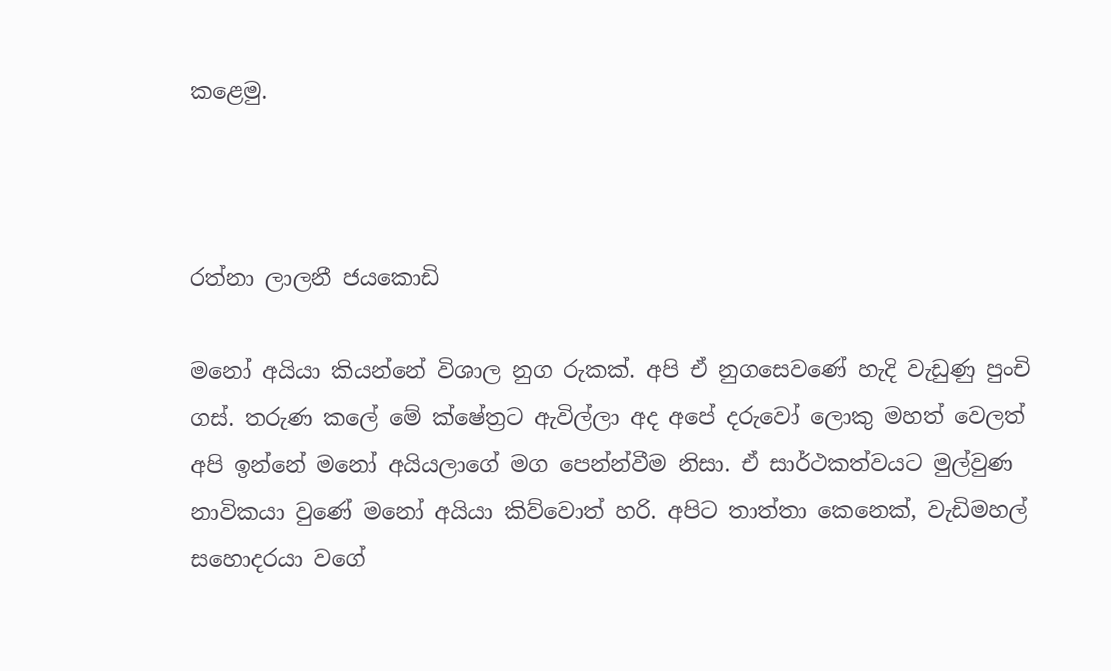කළෙමු.



රත්නා ලාලනී ජයකොඩි

මනෝ අයියා කියන්නේ විශාල නුග රුකක්. අපි ඒ නුගසෙවණේ හැදි වැඩුණු පුංචි ගස්. තරුණ කලේ මේ ක්ෂේත්‍රට ඇවිල්ලා අද අපේ දරුවෝ ලොකු මහත් වෙලත් අපි ඉන්නේ මනෝ අයියලාගේ මග පෙන්න්වීම නිසා. ඒ සාර්ථකත්වයට මුල්වුණ නාවිකයා වුණේ මනෝ අයියා කිව්වොත් හරි. අපිට තාත්තා කෙනෙක්, වැඩිමහල් සහොදරයා වගේ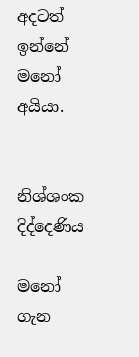අදටත් ඉන්නේ මනෝ අයියා.


නිශ්ශංක දිද්දෙණිය

මනෝ ගැන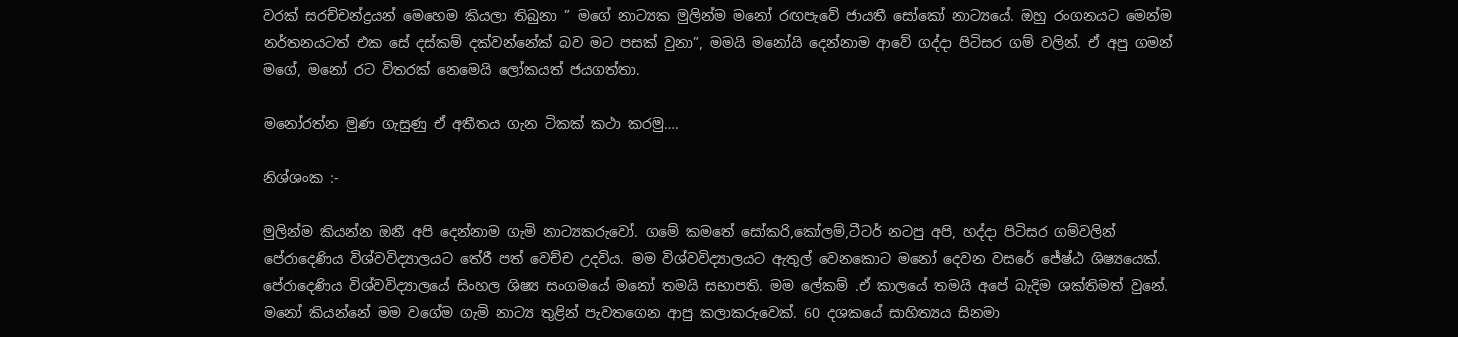වරක් සරච්චන්ද්‍රයන් මෙහෙම කියලා තිබුනා ” මගේ නාට්‍යක මුලින්ම මනෝ රඟපැවේ ජායතී සෝකෝ නාට්‍යයේ. ඔහු රංගනයට මෙන්ම නර්තනයටත් එක සේ දස්කම් දක්වන්නේක් බව මට පසක් වුනා”, මමයි මනෝයි දෙන්නාම ආවේ ගද්දා පිටිසර ගම් වලින්. ඒ අපු ගමන් මගේ, මනෝ රට විතරක් නෙමෙයි ලෝකයත් ජයගත්තා.

මනෝරත්න මුණ ගැසුණු ඒ අතීතය ගැන ටිකක් කථා කරමු….

නිශ්ශංක :-

මුලින්ම කියන්න ඔනී අපි දෙන්නාම ගැමි නාට්‍යකරුවෝ. ගමේ කමතේ සෝකරි,කෝලම්,ටීටර් නටපු අපි, හද්දා පිටිසර ගම්වලින් පේරාදෙණිය විශ්වවිද්‍යාලයට තේරී පත් වෙච්ච උදවිය. මම විශ්වවිද්‍යාලයට ඇතුල් වෙනකොට මනෝ දෙවන වසරේ ජේෂ්ඨ ශිෂ්‍යයෙක්. පේරාදෙණිය විශ්වවිද්‍යාලයේ සිංහල ශිෂ්‍ය සංගමයේ මනෝ තමයි සභාපති. මම ලේකම් .ඒ කාලයේ තමයි අපේ බැදිම ශක්තිමත් වුනේ. මනෝ කියන්නේ මම වගේම ගැමි නාට්‍ය තුළින් පැවතගෙන ආපු කලාකරුවෙක්. 60 දශකයේ සාහිත්‍යය සිනමා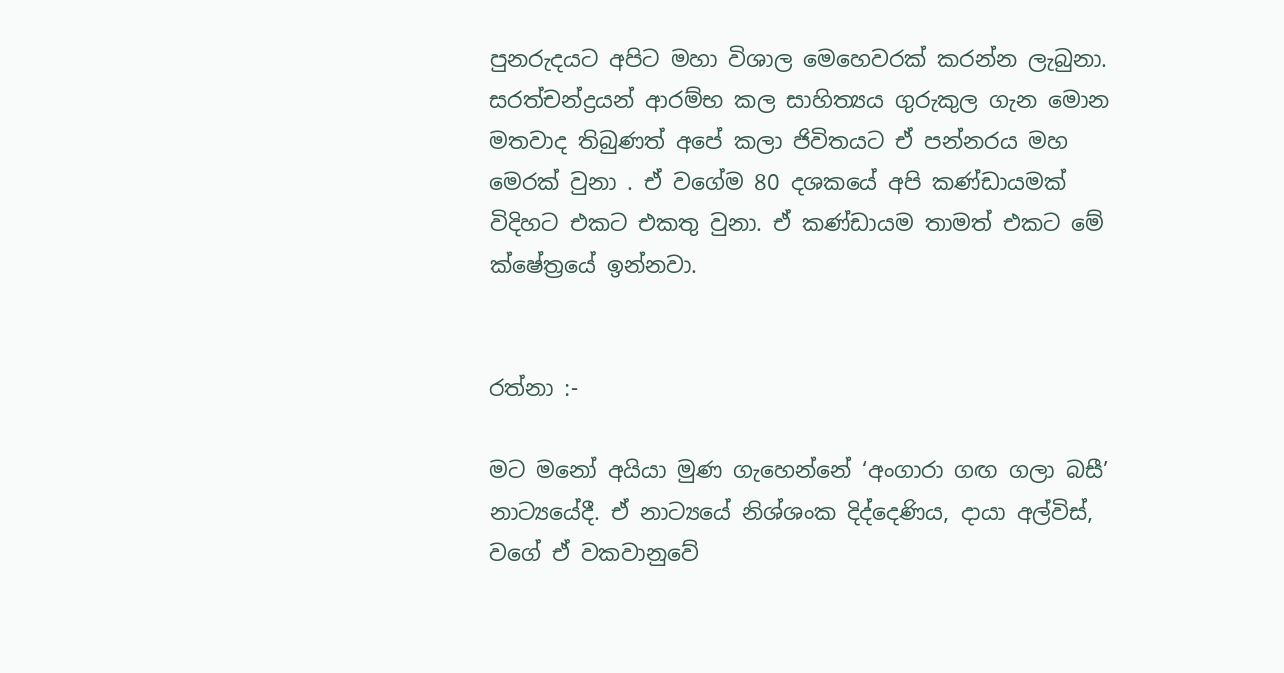පුනරුදයට අපිට මහා විශාල මෙහෙවරක් කරන්න ලැබුනා. සරත්චන්ද්‍රයන් ආරම්භ කල සාහිත්‍යය ගුරුකුල ගැන මොන මතවාද තිබුණත් අපේ කලා ජිවිතයට ඒ පන්නරය මහ මෙරක් වුනා . ඒ වගේම 80 දශකයේ අපි කණ්ඩායමක් විදිහට එකට එකතු වුනා. ඒ කණ්ඩායම තාමත් එකට මේ ක්ෂේත්‍රයේ ඉන්නවා.


රත්නා :-

මට මනෝ අයියා මුණ ගැහෙන්නේ ‘අංගාරා ගඟ ගලා බසී’ නාට්‍යයේදී. ඒ නාට්‍යයේ නිශ්ශංක දිද්දෙණිය, දායා අල්විස්, වගේ ඒ වකවානුවේ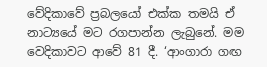වේදිකාවේ ප්‍රබලයෝ එක්ක තමයි ඒ නාට්‍යයේ මට රගපාන්න ලැබුනේ. මම වෙදිකාවට ආවේ 81 දී. ‘ආංගාරා ගඟ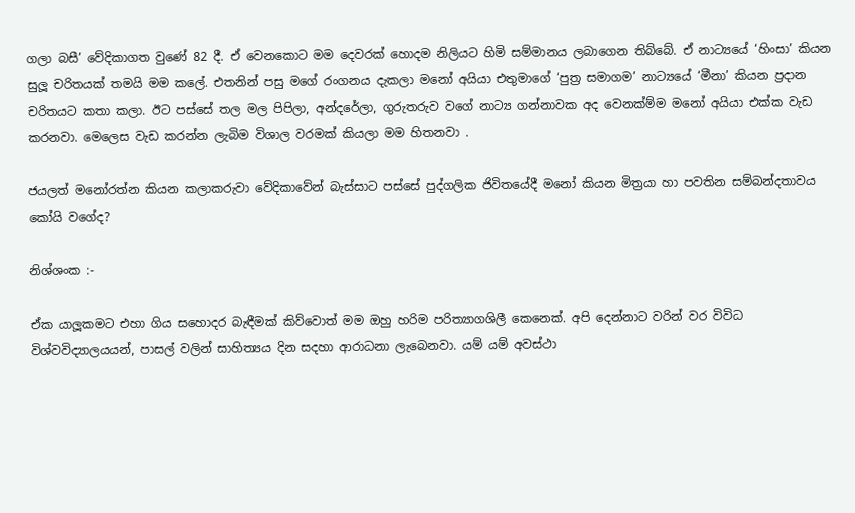ගලා බසී’ වේදිකාගත වුණේ 82 දී. ඒ වෙනකොට මම දෙවරක් හොදම නිලියට හිමි සම්මානය ලබාගෙන තිබ්බේ. ඒ නාට්‍යයේ ‘හිංසා’ කියන සුලූ චරිතයක් තමයි මම කලේ. එතනින් පසු මගේ රංගනය දැකලා මනෝ අයියා එතුමාගේ ‘පුත්‍ර සමාගම’ නාට්‍යයේ ‘මීනා’ කියන ප්‍රදාන චරිතයට කතා කලා. ඊට පස්සේ තල මල පිපිලා, අන්දරේලා, ගුරුතරුව වගේ නාට්‍ය ගන්නාවක අද වෙනක්ම්ම මනෝ අයියා එක්ක වැඩ කරනවා. මෙලෙස වැඩ කරන්න ලැබිම විශාල වරමක් කියලා මම හිතනවා .

ජයලත් මනෝරත්න කියන කලාකරුවා වේදිකාවේන් බැස්සාට පස්සේ පුද්ගලික ජිවිතයේදී මනෝ කියන මිත්‍රයා හා පවතින සම්බන්දතාවය කෝයි වගේද?

නිශ්ශංක :-

ඒක යාලූකමට එහා ගිය සහොදර බැඳීමක් කිව්වොත් මම ඔහු හරිම පරිත්‍යාගශිලී කෙනෙක්. අපි දෙන්නාට වරින් වර විවිධ විශ්වවිද්‍යාලයයන්, පාසල් වලින් සාහිත්‍යය දින සදහා ආරාධනා ලැබෙනවා. යම් යම් අවස්ථා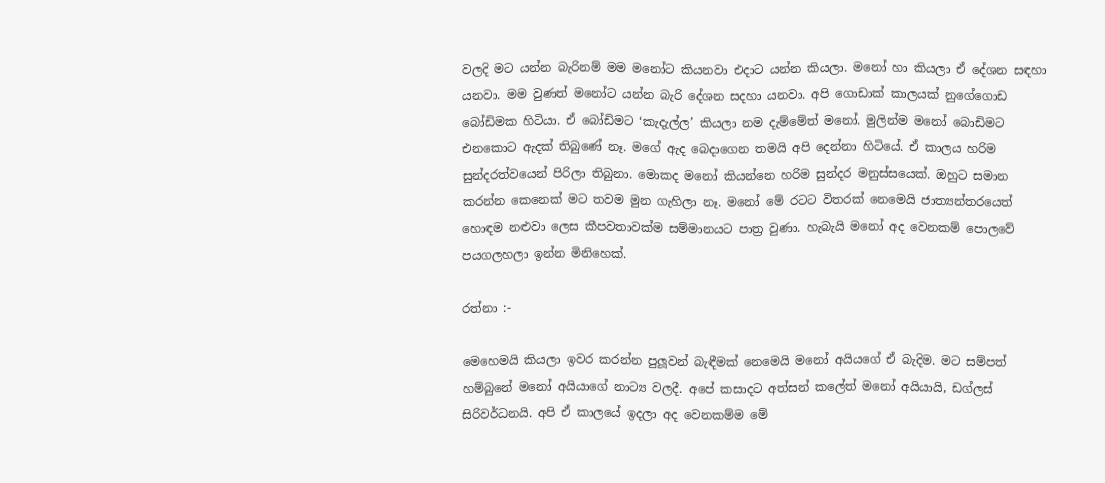වලදි මට යන්න බැරිනම් මම මනෝට කියනවා එදාට යන්න කියලා. මනෝ හා කියලා ඒ දේශන සඳහා යනවා. මම වුණත් මනෝට යන්න බැරි දේශන සදහා යනවා. අපි ගොඩාක් කාලයක් නුගේගොඩ බෝඩිමක හිටියා. ඒ බෝඩිමට ‘කැදැල්ල’ කියලා නම දැම්මේත් මනෝ. මුලින්ම මනෝ බොඩිමට එනකොට ඇදක් තිබුණේ නෑ. මගේ ඇද බෙදාගෙන තමයි අපි දෙන්නා හිටියේ. ඒ කාලය හරිම සුන්දරත්වයෙන් පිරිලා තිබුනා. මොකද මනෝ කියන්නෙ හරිම සුන්දර මනුස්සයෙක්. ඔහුට සමාන කරන්න කෙනෙක් මට තවම මුන ගැහිලා නෑ. මනෝ මේ රටට විතරක් නෙමෙයි ජාත්‍යන්තරයෙත් හොඳම නළුවා ලෙස කීපවතාවක්ම සම්මානයට පාත්‍ර වුණා. හැබැයි මනෝ අද වෙනකම් පොලවේ පයගලහලා ඉන්න මිනිහෙක්.

රත්නා :-

මෙහෙමයි කියලා ඉවර කරන්න පුලූවන් බැඳීමක් නෙමෙයි මනෝ අයියගේ ඒ බැදිම. මට සම්පත් හම්බුනේ මනෝ අයියාගේ නාට්‍ය වලදී. අපේ කසාදට අත්සන් කලේත් මනෝ අයියායි, ඩග්ලස් සිරිවර්ධනයි. අපි ඒ කාලයේ ඉදලා අද වෙනකම්ම මේ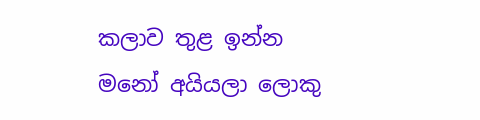කලාව තුළ ඉන්න මනෝ අයියලා ලොකු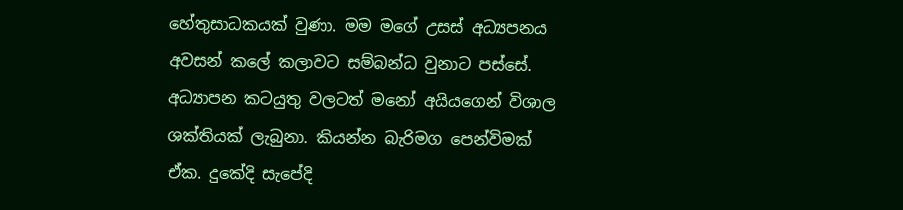හේතුසාධකයක් වුණා. මම මගේ උසස් අධ්‍යපනය අවසන් කලේ කලාවට සම්බන්ධ වුනාට පස්සේ. අධ්‍යාපන කටයුතු වලටත් මනෝ අයියගෙන් විශාල ශක්තියක් ලැබුනා. කියන්න බැරිමග පෙන්විමක් ඒක. දුකේදි සැපේදි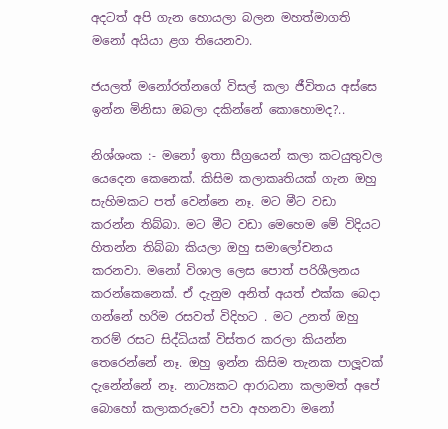අදටත් අපි ගැන හොයලා බලන මහත්මාගති මනෝ අයියා ළග තියෙනවා.

ජයලත් මනෝරත්නගේ විසල් කලා ජීවිතය අස්සෙ ඉන්න මිනිසා ඔබලා දකින්නේ කොහොමද?..

නිශ්ශංක :- මනෝ ඉතා සීග්‍රයෙන් කලා කටයුතුවල යෙදෙන කෙනෙක්. කිසිම කලාකෘතියක් ගැන ඔහු සැහිමකට පත් වෙන්නෙ නෑ. මට මීට වඩා කරන්න තිබ්බා. මට මීට වඩා මෙහෙම මේ විදියට හිතන්න තිබ්බා කියලා ඔහු සමාලෝචනය කරනවා. මනෝ විශාල ලෙස පොත් පරිශීලනය කරන්කෙනෙක්. ඒ දැනුම අනිත් අයත් එක්ක බෙදා ගන්නේ හරිම රසවත් විදිහට . මට උනත් ඔහු තරම් රසට සිද්ධියක් විස්තර කරලා කියන්න තෙරෙන්නේ නෑ. ඔහු ඉන්න කිසිම තැනක පාලූවක් දැනේන්නේ නෑ. නාට්‍යකට ආරාධනා කලාමත් අපේ බොහෝ කලාකරුවෝ පවා අහනවා මනෝ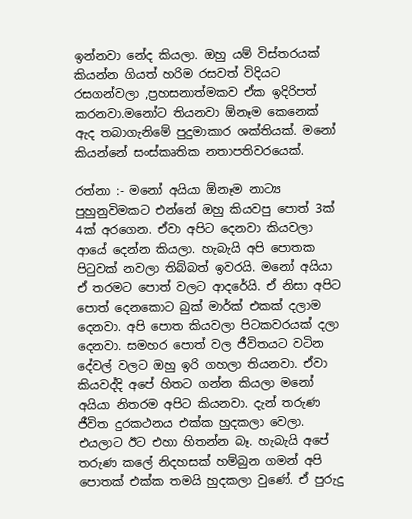ඉන්නවා නේද කියලා. ඔහු යම් විස්තරයක් කියන්න ගියත් හරිම රසවත් විදියට රසගන්වලා ,ප්‍රහසනාත්මකව ඒක ඉදිරිපත් කරනවා.මනෝට තියනවා ඕනෑම කෙනෙක් ඇද තබාගැනිමේ පුදුමාකාර ශක්තියක්. මනෝ කියන්නේ සංස්කෘතික නතාපතිවරයෙක්.

රත්නා :- මනෝ අයියා ඕනෑම නාට්‍ය පුහුනුවිමකට එන්නේ ඔහු කියවපු පොත් 3ක් 4ක් අරගෙන. ඒවා අපිට දෙනවා කියවලා ආයේ දෙන්න කියලා. හැබැයි අපි පොතක පිටුවක් නවලා තිබ්බත් ඉවරයි. මනෝ අයියා ඒ තරමට පොත් වලට ආදරේයි. ඒ නිසා අපිට පොත් දෙනකොට බුක් මාර්ක් එකක් දලාම දෙනවා. අපි පොත කියවලා පිටකවරයක් දලා දෙනවා. සමහර පොත් වල ජීවිතයට වටින දේවල් වලට ඔහු ඉරි ගහලා තියනවා. ඒවා කියවද්දි අපේ හිතට ගන්න කියලා මනෝ අයියා නිතරම අපිට කියනවා. දැන් තරුණ ජීවිත දුරකථනය එක්ක හුදකලා වෙලා. එයලාට ඊට එහා හිතන්න බෑ. හැබැයි අපේ තරුණ කලේ නිදහසක් හම්බුන ගමන් අපි පොතක් එක්ක තමයි හුදකලා වුණේ. ඒ පුරුදු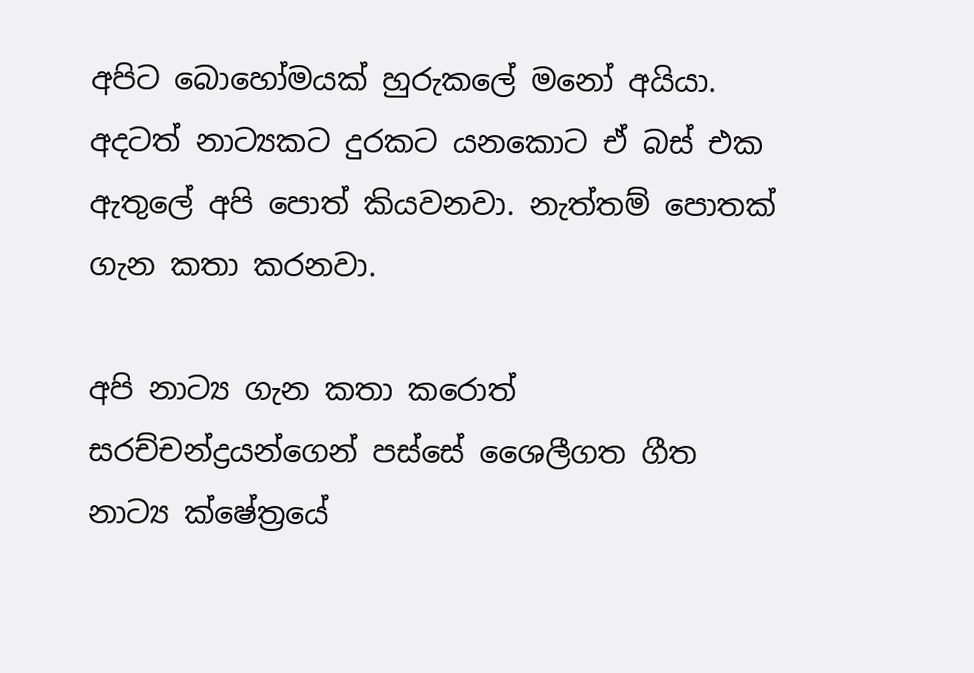අපිට බොහෝමයක් හුරුකලේ මනෝ අයියා. අදටත් නාට්‍යකට දුරකට යනකොට ඒ බස් එක ඇතුලේ අපි පොත් කියවනවා. නැත්තම් පොතක් ගැන කතා කරනවා.

අපි නාට්‍ය ගැන කතා කරොත් සරච්චන්ද්‍රයන්ගෙන් පස්සේ ශෛලීගත ගීත නාට්‍ය ක්ෂේත්‍රයේ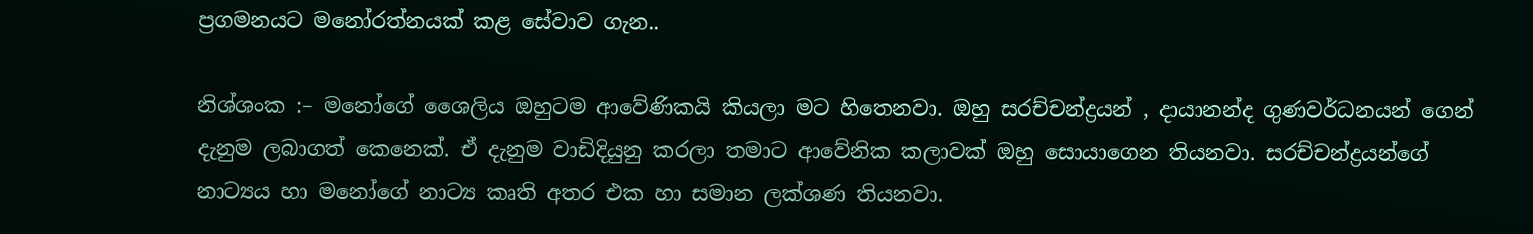ප්‍රගමනයට මනෝරත්නයක් කළ සේවාව ගැන..

නිශ්ශංක :– මනෝගේ ශෛලිය ඔහුටම ආවේණිකයි කියලා මට හිතෙනවා. ඔහු සරච්චන්ද්‍රයන් , දායානන්ද ගුණවර්ධනයන් ගෙන් දැනුම ලබාගත් කෙනෙක්. ඒ දැනුම වාඩිදියුනු කරලා තමාට ආවේනික කලාවක් ඔහු සොයාගෙන තියනවා. සරච්චන්ද්‍රයන්ගේ නාට්‍යය හා මනෝගේ නාට්‍ය කෘති අතර එක හා සමාන ලක්ශණ තියනවා.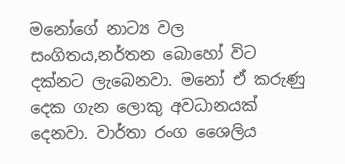මනෝගේ නාට්‍ය වල සංගිතය,නර්තන බොහෝ විට දක්නට ලැබෙනවා. මනෝ ඒ කරුණු දෙක ගැන ලොකු අවධානයක් දෙනවා. වාර්තා රංග ශෛලිය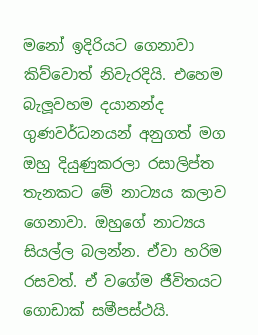මනෝ ඉදිරියට ගෙනාවා කිව්වොත් නිවැරදියි. එහෙම බැලූවහම දයානන්ද ගුණවර්ධනයන් අනුගත් මග ඔහු දියුණුකරලා රසාලිප්ත තැනකට මේ නාට්‍යය කලාව ගෙනාවා. ඔහුගේ නාට්‍යය සියල්ල බලන්න. ඒවා හරිම රසවත්. ඒ වගේම ජීවිතයට ගොඩාක් සමීපස්ථයි.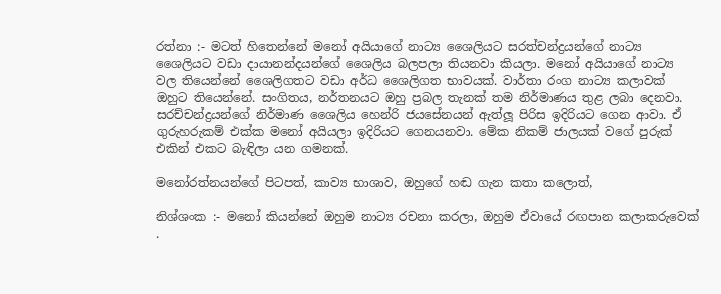රත්නා :- මටත් හිතෙන්නේ මනෝ අයියාගේ නාට්‍ය ශෛලියට සරත්චන්ද්‍රයන්ගේ නාට්‍ය ශෛලියට වඩා දායානන්දයන්ගේ ශෛලිය බලපලා තියනවා කියලා. මනෝ අයියාගේ නාට්‍ය වල තියෙන්නේ ශෛලිගතට වඩා අර්ධ ශෛලිගත භාවයක්. වාර්තා රංග නාට්‍ය කලාවක් ඔහුට තියෙන්නේ. සංගිතය, නර්තනයට ඔහු ප්‍රබල තැනක් තම නිර්මාණය තුළ ලබා දෙනවා. සරච්චන්ද්‍රයන්ගේ නිර්මාණ ශෛලිය හෙන්රි ජයසේනයන් ඇත්ලූ පිරිස ඉදිරියට ගෙන ආවා. ඒ ගුරුහරුකම් එක්ක මනෝ අයියලා ඉදිරියට ගෙනයනවා. මේක නිකම් ජාලයක් වගේ පුරුක් එකින් එකට බැඳිලා යන ගමනක්.

මනෝරත්නයන්ගේ පිටපත්, කාව්‍ය භාශාව, ඔහුගේ හඬ ගැන කතා කලොත්,

නිශ්ශංක :- මනෝ කියන්නේ ඔහුම නාට්‍ය රචනා කරලා, ඔහුම ඒවායේ රඟපාන කලාකරුවෙක් .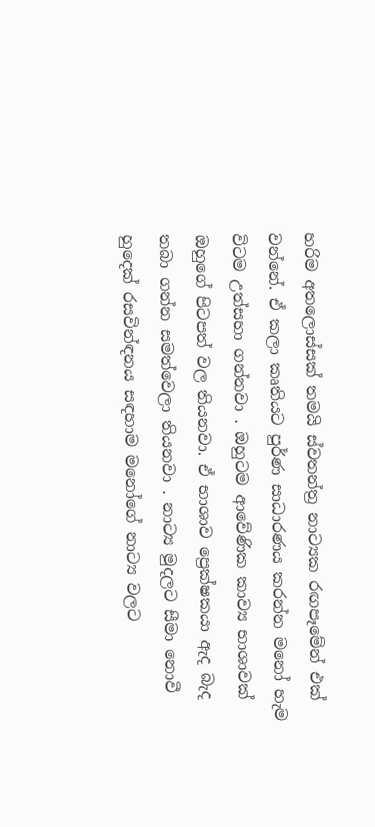හරිම අතලොස්සක් තමයි ස්වතන්ත්‍ර නාට්‍යක රඟපෑමේන් එක් වන්නේ. ඒ කලා කෘතියට පුර්ණ සාධාරණය කරන්න මනෝ හැම විටම උත්සහා ගන්නවා . ඔහුටම ආවේණික කාව්‍ය භාශාවක් ඔහුගේ පිටපත් වල තියනවා. ඒ භාශාව ප්‍රෙක්ෂකයා ඇද බැද තබා ගන්න සමත්වෙලා තියනවා . නාට්‍ය මුදලට සීමා නොවී හුදෙක් රසවින්ඳනය සඳහාම මනෝගේ නාට්‍ය වලට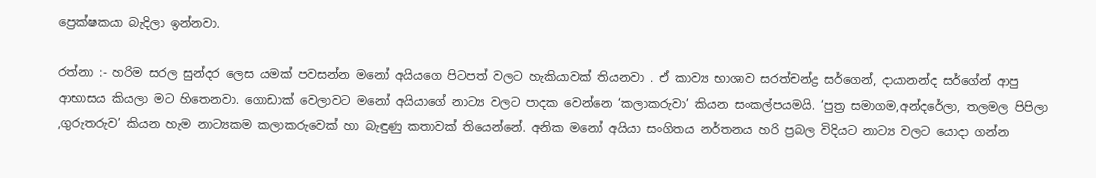ප්‍රෙක්ෂකයා බැදිලා ඉන්නවා.

රත්නා :- හරිම සරල සුන්දර ලෙස යමක් පවසන්න මනෝ අයියගෙ පිටපත් වලට හැකියාවක් තියනවා . ඒ කාව්‍ය භාශාව සරත්චන්ද්‍ර සර්ගෙන්, දායානන්ද සර්ගේන් ආපු ආභාසය කියලා මට හිතෙනවා. ගොඩාක් වෙලාවට මනෝ අයියාගේ නාට්‍ය වලට පාදක වෙන්නෙ ‘කලාකරුවා’ කියන සංකල්පයමයි. ‘පුත්‍ර සමාගම,අන්දරේලා, තලමල පිපිලා ,ගුරුතරුව’ කියන හැම නාට්‍යකම කලාකරුවෙක් හා බැඳුණු කතාවක් තියෙන්නේ. අනික මනෝ අයියා සංගිතය නර්තනය හරි ප්‍රබල විදියට නාට්‍ය වලට යොදා ගන්න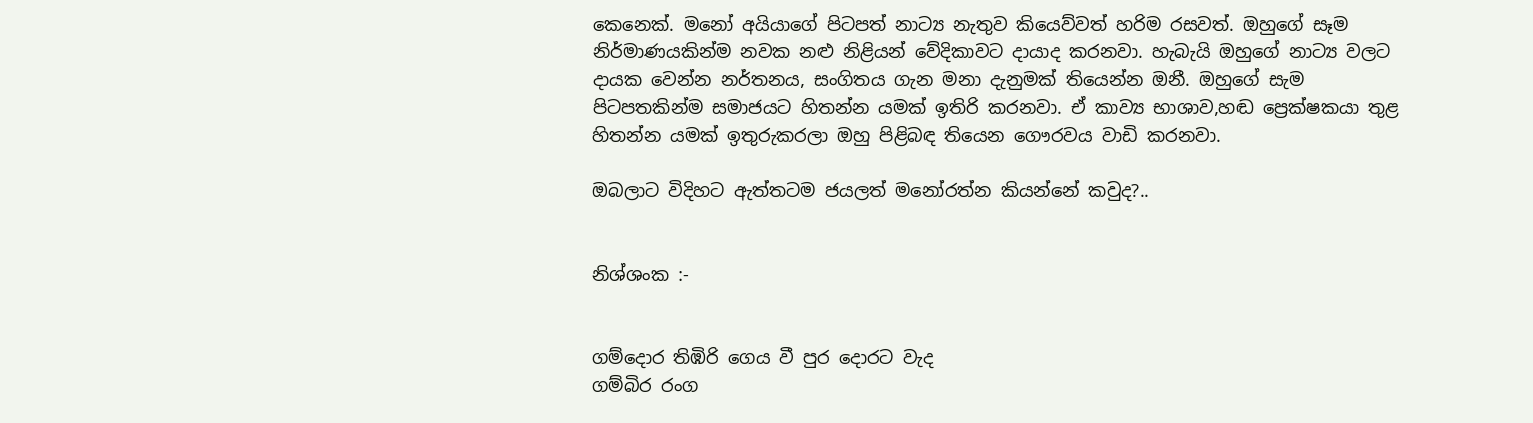කෙනෙක්. මනෝ අයියාගේ පිටපත් නාට්‍ය නැතුව කියෙව්වත් හරිම රසවත්. ඔහුගේ සෑම නිර්මාණයකින්ම නවක නළු නිළියන් වේදිකාවට දායාද කරනවා. හැබැයි ඔහුගේ නාට්‍ය වලට දායක වෙන්න නර්තනය, සංගිතය ගැන මනා දැනුමක් තියෙන්න ඔනී. ඔහුගේ සැම පිටපතකින්ම සමාජයට හිතන්න යමක් ඉතිරි කරනවා. ඒ කාව්‍ය භාශාව,හඬ ප්‍රෙක්ෂකයා තුළ හිතන්න යමක් ඉතුරුකරලා ඔහු පිළිබඳ තියෙන ගෞරවය වාඩි කරනවා.

ඔබලාට විදිහට ඇත්තටම ජයලත් මනෝරත්න කියන්නේ කවුද?..


නිශ්ශංක :-


ගම්දොර තිඹිරි ගෙය වී පුර දොරට වැද
ගම්බිර රංග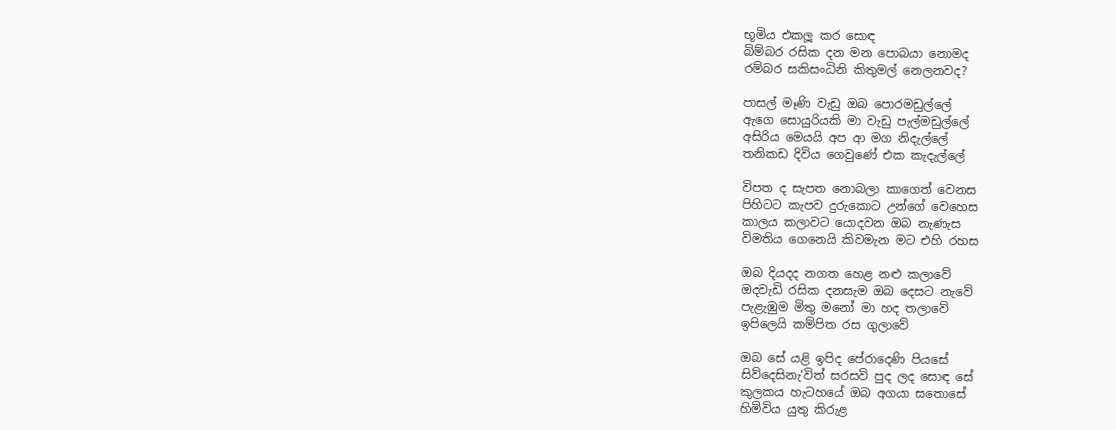භූමිය එකලූ කර සොඳ
බිම්බර රසික දන මන පොබයා නොමද
රම්බර සකිසංධිනි කිතුමල් නෙලනවද?

පාසල් මෑණි වැඩු ඔබ පොරමඩුල්ලේ
ඇගෙ සොයුරියකි මා වැඩු පැල්මඩුල්ලේ
අසිරිය මෙයයි අප ආ මග නිදැල්ලේ
තනිකඩ දිවිය ගෙවුණේ එක කැදැල්ලේ

විපත ද සැපත නොබලා කාගෙත් වෙනස
පිහිටට කැපව දුරුකොට උන්ගේ වෙහෙස
කාලය කලාවට යොදවන ඔබ නැණැස
විමතිය ගෙනෙයි කිවමැන මට එහි රහස

ඔබ දියදද නගත හෙළ නළු කලාවේ
ඔදවැඩි රසික දනසැම ඔබ දෙසට නැවේ
පැළැඹුම මිතු මනෝ මා හද තලාවේ
ඉපිලෙයි කම්පිත රස ගුලාවේ

ඔබ සේ යළි ඉපිද පේරාදෙණි පියසේ
සිව්දෙසිනැ‘විත් සරසවි පුද ලද සොඳ සේ
කුලකය හැටහයේ ඔබ අගයා සතොසේ
හිමිවිය යුතු කිරුළ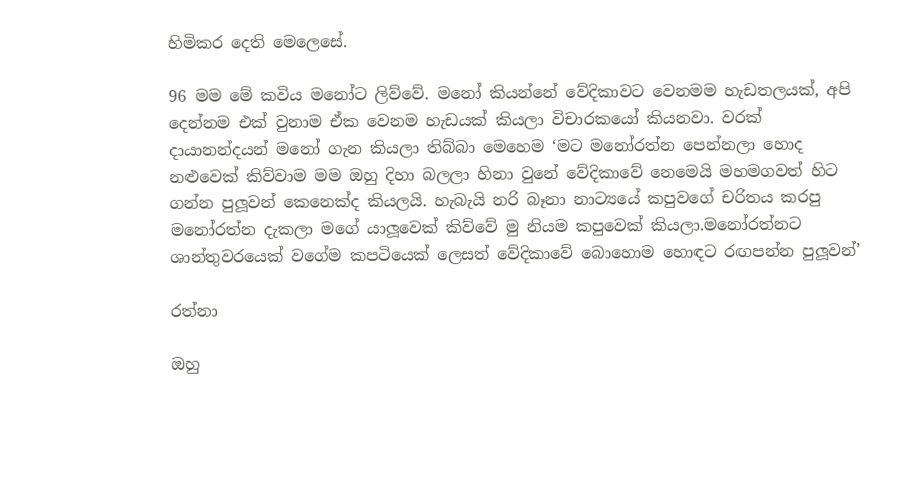හිමිකර දෙති මෙලෙසේ.

96 මම මේ කවිය මනෝට ලිව්වේ. මනෝ කියන්නේ වේදිකාවට වෙනමම හැඩතලයක්, අපි දෙන්නම එක් වුනාම ඒක වෙනම හැඩයක් කියලා විචාරකයෝ කියනවා. වරක් දායානන්දයන් මනෝ ගැන කියලා තිබ්බා මෙහෙම ‘මට මනෝරත්න පෙන්නලා හොද නළුවෙක් කිව්වාම මම ඔහු දිහා බලලා හිනා වුනේ වේදිකාවේ නෙමෙයි මහමගවත් හිට ගන්න පුලූවන් කෙනෙක්ද කියලයි. හැබැයි නරි බෑනා නාට්‍යයේ කපුවගේ චරිතය කරපු මනෝරත්න දැකලා මගේ යාලූවෙක් කිව්වේ මු නියම කපුවෙක් කියලා.මනෝරත්නට ශාන්තුවරයෙක් වගේම කපටියෙක් ලෙසත් වේදිකාවේ බොහොම හොඳට රඟපන්න පුලූවන්’

රත්නා

ඔහු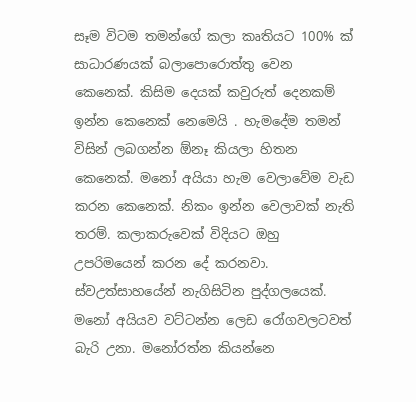සෑම විටම තමන්ගේ කලා කෘතියට 100% ක් සාධාරණයක් බලාපොරොත්තු වෙන කෙනෙක්. කිසිම දෙයක් කවුරුත් දෙනකම් ඉන්න කෙනෙක් නෙමෙයි . හැමදේම තමන් විසින් ලබගන්න ඕනෑ කියලා හිතන කෙනෙක්. මනෝ අයියා හැම වෙලාවේම වැඩ කරන කෙනෙක්. නිකං ඉන්න වෙලාවක් නැති තරම්. කලාකරුවෙක් විදියට ඔහු උපරිමයෙන් කරන දේ කරනවා. ස්වඋත්සාහයේන් නැගිසිටින පුද්ගලයෙක්. මනෝ අයියව වට්ටන්න ලෙඩ රෝගවලටවත් බැරි උනා. මනෝරත්න කියන්නෙ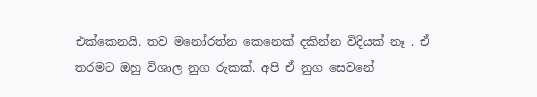එක්කෙනයි. තව මනෝරත්න කෙනෙක් දකින්න විදියක් නෑ . ඒ තරමට ඔහු විශාල නුග රුකක්. අපි ඒ නුග සෙවනේ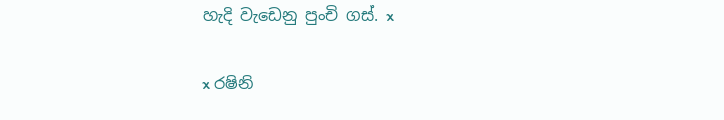හැදි වැඩෙනු පුංචි ගස්. x

x රෂිනි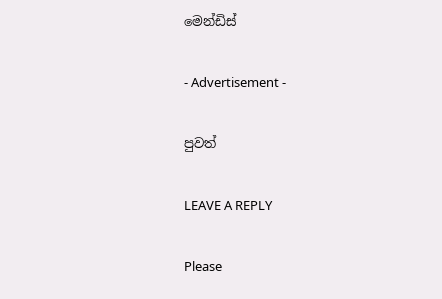මෙන්ඩිස්

- Advertisement -

පුවත්

LEAVE A REPLY

Please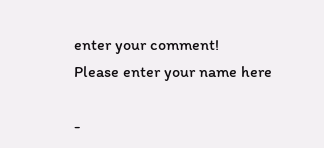enter your comment!
Please enter your name here

-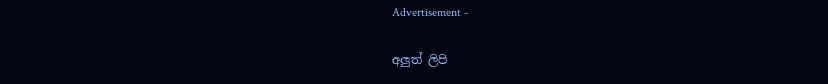Advertisement -

අලුත් ලිපි